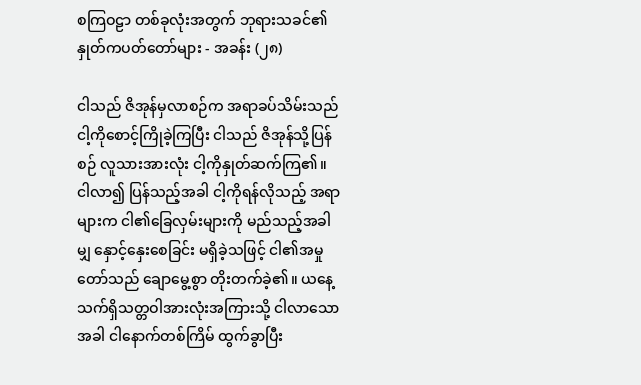စကြဝဠာ တစ်ခုလုံးအတွက် ဘုရားသခင်၏ နှုတ်ကပတ်တော်များ - အခန်း (၂၈)

ငါသည် ဇိအုန်မှလာစဉ်က အရာခပ်သိမ်းသည် ငါ့ကိုစောင့်ကြိုခဲ့ကြပြီး ငါသည် ဇိအုန်သို့ပြန်စဉ် လူသားအားလုံး ငါ့ကိုနှုတ်ဆက်ကြ၏။ ငါလာ၍ ပြန်သည့်အခါ ငါ့ကိုရန်လိုသည့် အရာများက ငါ၏ခြေလှမ်းများကို မည်သည့်အခါမျှ နှောင့်နှေးစေခြင်း မရှိခဲ့သဖြင့် ငါ၏အမှုတော်သည် ချောမွေ့စွာ တိုးတက်ခဲ့၏။ ယနေ့ သက်ရှိသတ္တဝါအားလုံးအကြားသို့ ငါလာသောအခါ ငါနောက်တစ်ကြိမ် ထွက်ခွာပြီး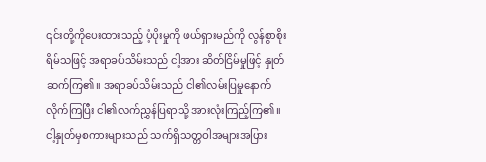၎င်းတို့ကိုပေးထားသည့် ပံ့ပိုးမှုကို ဖယ်ရှားမည်ကို လွန်စွာစိုးရိမ်သဖြင့် အရာခပ်သိမ်းသည် ငါ့အား ဆိတ်ငြိမ်မှုဖြင့် နှုတ်ဆက်ကြ၏။ အရာခပ်သိမ်းသည် ငါ၏လမ်းပြမှုနောက် လိုက်ကြပြီး ငါ၏လက်ညွှန်ပြရာသို့ အားလုံးကြည့်ကြ၏။ ငါ့နှုတ်မှစကားများသည် သက်ရှိသတ္တဝါအများအပြား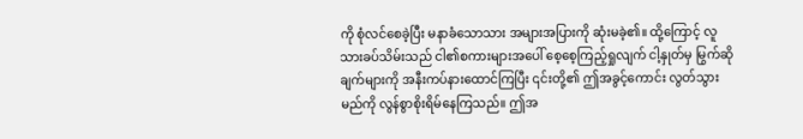ကို စုံလင်စေခဲ့ပြီး မနာခံသောသား အများအပြားကို ဆုံးမခဲ့၏။ ထို့ကြောင့် လူသားခပ်သိမ်းသည် ငါ၏စကားများအပေါ် စေ့စေ့ကြည့်ရှုလျက် ငါ့နှုတ်မှ မြွက်ဆိုချက်များကို အနီးကပ်နားထောင်ကြပြီး ၎င်းတို့၏ ဤအခွင့်ကောင်း လွတ်သွားမည်ကို လွန်စွာစိုးရိမ်နေကြသည်။ ဤအ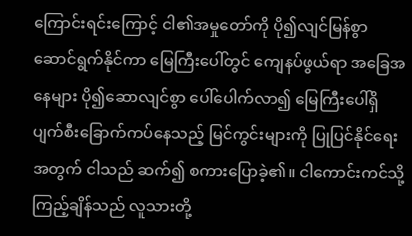ကြောင်းရင်းကြောင့် ငါ၏အမှုတော်ကို ပို၍လျင်မြန်စွာ ဆောင်ရွက်နိုင်ကာ မြေကြီးပေါ်တွင် ကျေနပ်ဖွယ်ရာ အခြေအနေများ ပို၍ဆောလျင်စွာ ပေါ်ပေါက်လာ၍ မြေကြီးပေါ်ရှိ ပျက်စီးခြောက်ကပ်နေသည့် မြင်ကွင်းများကို ပြုပြင်နိုင်ရေးအတွက် ငါသည် ဆက်၍ စကားပြောခဲ့၏။ ငါကောင်းကင်သို့ ကြည့်ချိန်သည် လူသားတို့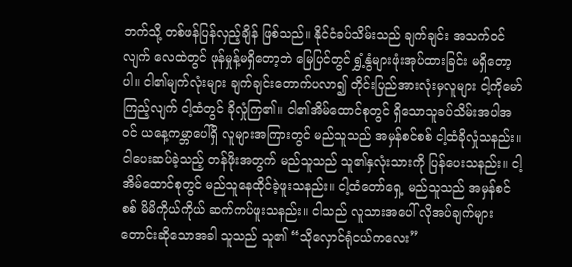ဘက်သို့ တစ်ဖန်ပြန်လှည့်ချိန် ဖြစ်သည်။ နိုင်ငံခပ်သိမ်းသည် ချက်ချင်း အသက်ဝင်လျက် လေထဲတွင် ဖုန်မှုန့်မရှိတော့ဘဲ မြေပြင်တွင် ရွှံ့နွံများဖုံးအုပ်ထားခြင်း မရှိတော့ပါ။ ငါ၏မျက်လုံးများ ချက်ချင်းတောက်ပလာ၍ တိုင်းပြည်အားလုံးမှလူများ ငါ့ကိုမော်ကြည့်လျက် ငါ့ထံတွင် ခိုလှုံကြ၏။ ငါ၏အိမ်ထောင်စုတွင် ရှိသောသူခပ်သိမ်းအပါအဝင် ယနေ့ကမ္ဘာပေါ်ရှိ လူများအကြားတွင် မည်သူသည် အမှန်စင်စစ် ငါ့ထံခိုလှုံသနည်း။ ငါပေးဆပ်ခဲ့သည့် တန်ဖိုးအတွက် မည်သူသည် သူ၏နှလုံးသားကို ပြန်ပေးသနည်း။ ငါ့အိမ်ထောင်စုတွင် မည်သူနေထိုင်ခဲ့ဖူးသနည်း။ ငါ့ထံတော်ရှေ့ မည်သူသည် အမှန်စင်စစ် မိမိကိုယ်ကိုယ် ဆက်ကပ်ဖူးသနည်း။ ငါသည် လူသားအပေါ် လိုအပ်ချက်များ တောင်းဆိုသောအခါ သူသည် သူ၏ “သိုလှောင်ရုံငယ်ကလေး”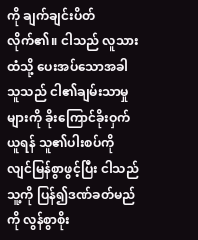ကို ချက်ချင်းပိတ်လိုက်၏။ ငါသည် လူသားထံသို့ ပေးအပ်သောအခါ သူသည် ငါ၏ချမ်းသာမှုများကို ခိုးကြောင်ခိုးဝှက်ယူရန် သူ၏ပါးစပ်ကို လျင်မြန်စွာဖွင့်ပြီး ငါသည် သူ့ကို ပြန်၍ဒဏ်ခတ်မည်ကို လွန်စွာစိုး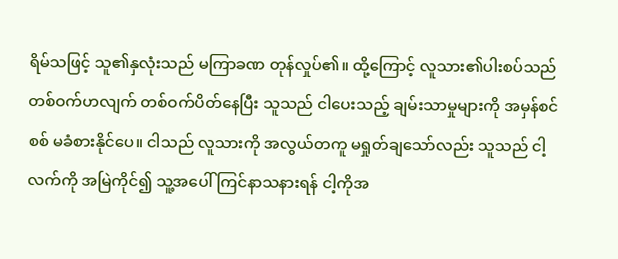ရိမ်သဖြင့် သူ၏နှလုံးသည် မကြာခဏ တုန်လှုပ်၏။ ထို့ကြောင့် လူသား၏ပါးစပ်သည် တစ်ဝက်ဟလျက် တစ်ဝက်ပိတ်နေပြီး သူသည် ငါပေးသည့် ချမ်းသာမှုများကို အမှန်စင်စစ် မခံစားနိုင်ပေ။ ငါသည် လူသားကို အလွယ်တကူ မရှုတ်ချသော်လည်း သူသည် ငါ့လက်ကို အမြဲကိုင်၍ သူ့အပေါ် ကြင်နာသနားရန် ငါ့ကိုအ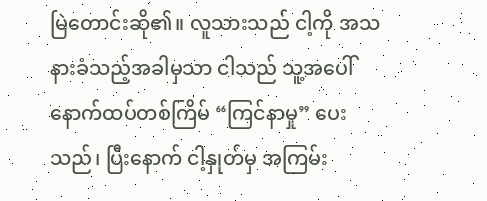မြဲတောင်းဆို၏။ လူသားသည် ငါ့ကို အသနားခံသည့်အခါမှသာ ငါသည် သူ့အပေါ် နောက်ထပ်တစ်ကြိမ် “ကြင်နာမှု” ပေးသည်၊ ပြီးနောက် ငါ့နှုတ်မှ အကြမ်း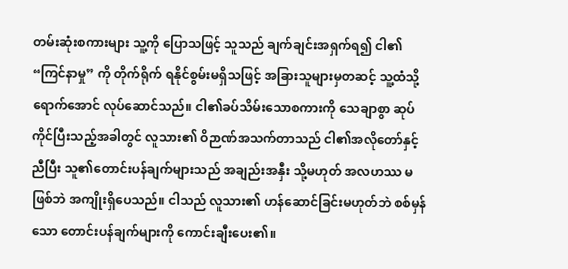တမ်းဆုံးစကားများ သူ့ကို ပြောသဖြင့် သူသည် ချက်ချင်းအရှက်ရ၍ ငါ၏ “ကြင်နာမှု” ကို တိုက်ရိုက် ရနိုင်စွမ်းမရှိသဖြင့် အခြားသူများမှတဆင့် သူ့ထံသို့ရောက်အောင် လုပ်ဆောင်သည်။ ငါ၏ခပ်သိမ်းသောစကားကို သေချာစွာ ဆုပ်ကိုင်ပြီးသည့်အခါတွင် လူသား၏ ဝိဉာဏ်အသက်တာသည် ငါ၏အလိုတော်နှင့်ညီပြီး သူ၏တောင်းပန်ချက်များသည် အချည်းအနှီး သို့မဟုတ် အလဟဿ မဖြစ်ဘဲ အကျိုးရှိပေသည်။ ငါသည် လူသား၏ ဟန်ဆောင်ခြင်းမဟုတ်ဘဲ စစ်မှန်သော တောင်းပန်ချက်များကို ကောင်းချီးပေး၏။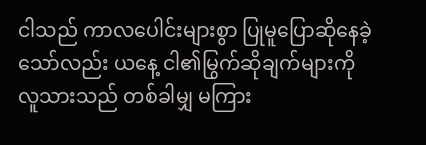ငါသည် ကာလပေါင်းများစွာ ပြုမူပြောဆိုနေခဲ့သော်လည်း ယနေ့ ငါ၏မြွက်ဆိုချက်များကို လူသားသည် တစ်ခါမျှ မကြား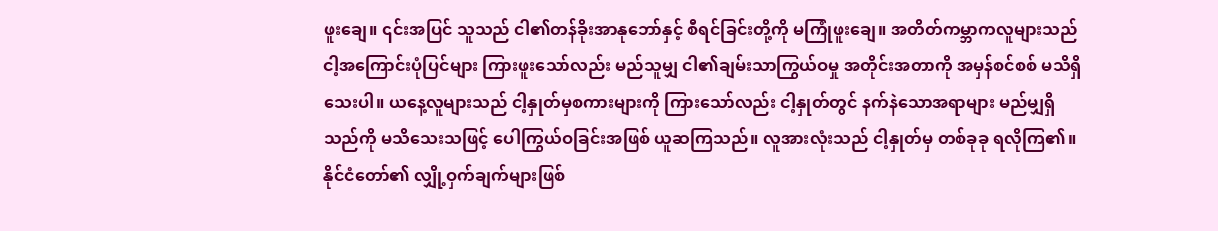ဖူးချေ။ ၎င်းအပြင် သူသည် ငါ၏တန်ခိုးအာနုဘော်နှင့် စီရင်ခြင်းတို့ကို မကြုံဖူးချေ။ အတိတ်ကမ္ဘာကလူများသည် ငါ့အကြောင်းပုံပြင်များ ကြားဖူးသော်လည်း မည်သူမျှ ငါ၏ချမ်းသာကြွယ်ဝမှု အတိုင်းအတာကို အမှန်စင်စစ် မသိရှိသေးပါ။ ယနေ့လူများသည် ငါ့နှုတ်မှစကားများကို ကြားသော်လည်း ငါ့နှုတ်တွင် နက်နဲသောအရာများ မည်မျှရှိသည်ကို မသိသေးသဖြင့် ပေါကြွယ်ဝခြင်းအဖြစ် ယူဆကြသည်။ လူအားလုံးသည် ငါ့နှုတ်မှ တစ်ခုခု ရလိုကြ၏။ နိုင်ငံတော်၏ လျှို့ဝှက်ချက်များဖြစ်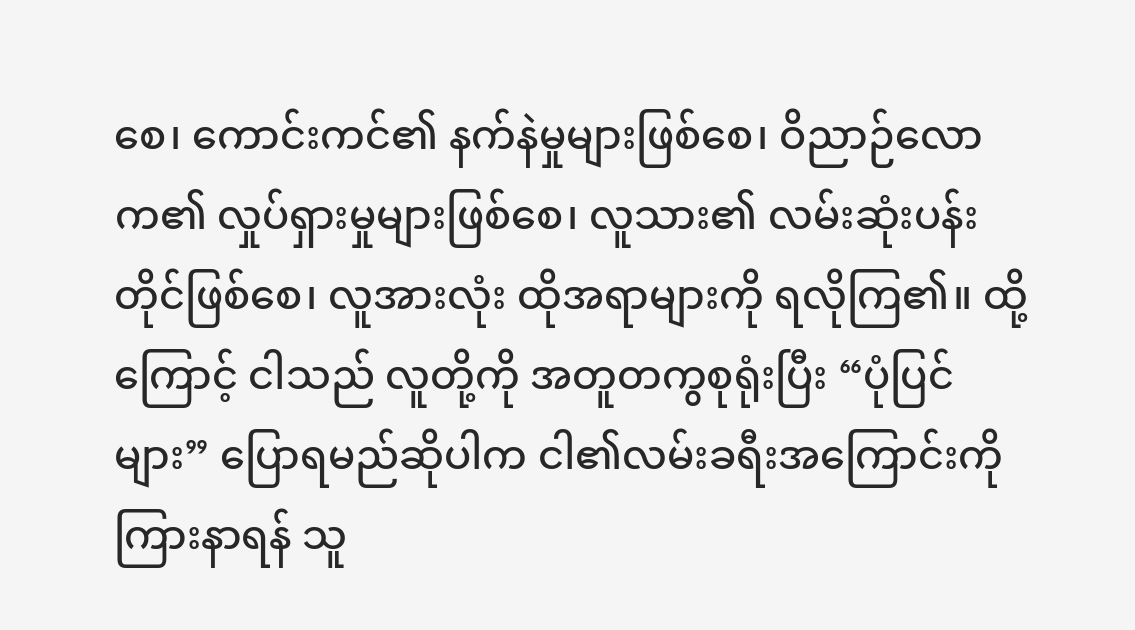စေ၊ ကောင်းကင်၏ နက်နဲမှုများဖြစ်စေ၊ ဝိညာဉ်လောက၏ လှုပ်ရှားမှုများဖြစ်စေ၊ လူသား၏ လမ်းဆုံးပန်းတိုင်ဖြစ်စေ၊ လူအားလုံး ထိုအရာများကို ရလိုကြ၏။ ထို့ကြောင့် ငါသည် လူတို့ကို အတူတကွစုရုံးပြီး “ပုံပြင်များ” ပြောရမည်ဆိုပါက ငါ၏လမ်းခရီးအကြောင်းကို ကြားနာရန် သူ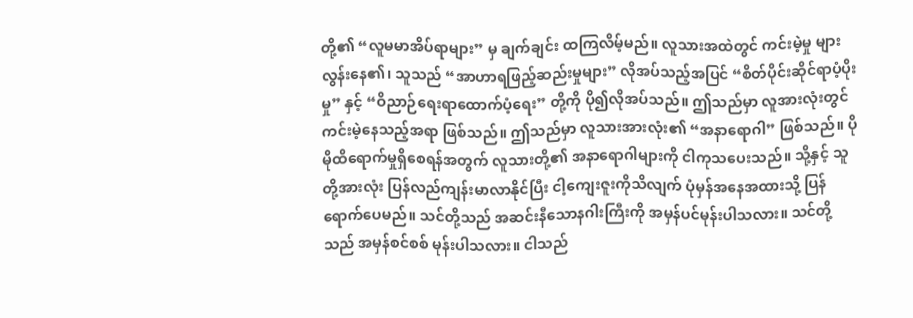တို့၏ “လူမမာအိပ်ရာများ” မှ ချက်ချင်း ထကြလိမ့်မည်။ လူသားအထဲတွင် ကင်းမဲ့မှု များလွန်းနေ၏၊ သူသည် “အာဟာရဖြည့်ဆည်းမှုများ” လိုအပ်သည့်အပြင် “စိတ်ပိုင်းဆိုင်ရာပံ့ပိုးမှု” နှင့် “ဝိညာဉ်ရေးရာထောက်ပံ့ရေး” တို့ကို ပို၍လိုအပ်သည်။ ဤသည်မှာ လူအားလုံးတွင် ကင်းမဲ့နေသည့်အရာ ဖြစ်သည်။ ဤသည်မှာ လူသားအားလုံး၏ “အနာရောဂါ” ဖြစ်သည်။ ပိုမိုထိရောက်မှုရှိစေရန်အတွက် လူသားတို့၏ အနာရောဂါများကို ငါကုသပေးသည်။ သို့နှင့် သူတို့အားလုံး ပြန်လည်ကျန်းမာလာနိုင်ပြီး ငါ့ကျေးဇူးကိုသိလျက် ပုံမှန်အနေအထားသို့ ပြန်ရောက်ပေမည်။ သင်တို့သည် အဆင်းနီသောနဂါးကြီးကို အမှန်ပင်မုန်းပါသလား။ သင်တို့သည် အမှန်စင်စစ် မုန်းပါသလား။ ငါသည်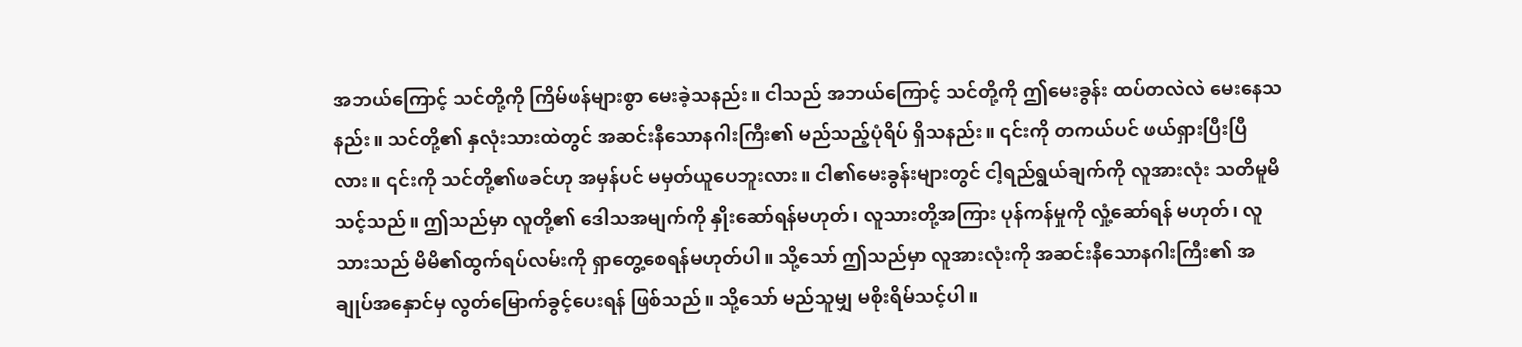အဘယ်ကြောင့် သင်တို့ကို ကြိမ်ဖန်များစွာ မေးခဲ့သနည်း။ ငါသည် အဘယ်ကြောင့် သင်တို့ကို ဤမေးခွန်း ထပ်တလဲလဲ မေးနေသနည်း။ သင်တို့၏ နှလုံးသားထဲတွင် အဆင်းနီသောနဂါးကြီး၏ မည်သည့်ပုံရိပ် ရှိသနည်း။ ၎င်းကို တကယ်ပင် ဖယ်ရှားပြီးပြီလား။ ၎င်းကို သင်တို့၏ဖခင်ဟု အမှန်ပင် မမှတ်ယူပေဘူးလား။ ငါ၏မေးခွန်းများတွင် ငါ့ရည်ရွယ်ချက်ကို လူအားလုံး သတိမူမိသင့်သည်။ ဤသည်မှာ လူတို့၏ ဒေါသအမျက်ကို နှိုးဆော်ရန်မဟုတ်၊ လူသားတို့အကြား ပုန်ကန်မှုကို လှုံ့ဆော်ရန် မဟုတ်၊ လူသားသည် မိမိ၏ထွက်ရပ်လမ်းကို ရှာတွေ့စေရန်မဟုတ်ပါ။ သို့သော် ဤသည်မှာ လူအားလုံးကို အဆင်းနီသောနဂါးကြီး၏ အချုပ်အနှောင်မှ လွတ်မြောက်ခွင့်ပေးရန် ဖြစ်သည်။ သို့သော် မည်သူမျှ မစိုးရိမ်သင့်ပါ။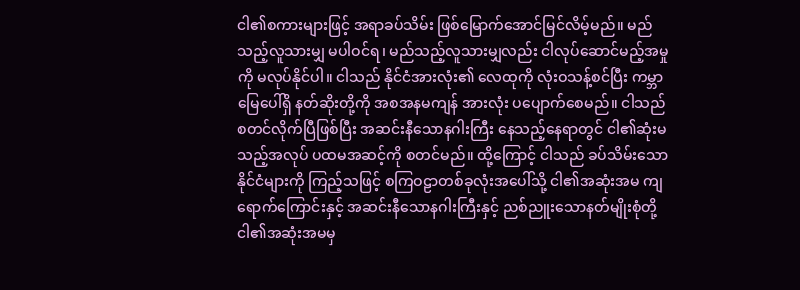ငါ၏စကားများဖြင့် အရာခပ်သိမ်း ဖြစ်မြောက်အောင်မြင်လိမ့်မည်။ မည်သည့်လူသားမျှ မပါဝင်ရ၊ မည်သည့်လူသားမျှလည်း ငါလုပ်ဆောင်မည့်အမှုကို မလုပ်နိုင်ပါ။ ငါသည် နိုင်ငံအားလုံး၏ လေထုကို လုံးဝသန့်စင်ပြီး ကမ္ဘာမြေပေါ်ရှိ နတ်ဆိုးတို့ကို အစအနမကျန် အားလုံး ပပျောက်စေမည်။ ငါသည် စတင်လိုက်ပြီဖြစ်ပြီး အဆင်းနီသောနဂါးကြီး နေသည့်နေရာတွင် ငါ၏ဆုံးမသည့်အလုပ် ပထမအဆင့်ကို စတင်မည်။ ထို့ကြောင့် ငါသည် ခပ်သိမ်းသော နိုင်ငံများကို ကြည့်သဖြင့် စကြဝဠာတစ်ခုလုံးအပေါ်သို့ ငါ၏အဆုံးအမ ကျရောက်ကြောင်းနှင့် အဆင်းနီသောနဂါးကြီးနှင့် ညစ်ညူးသောနတ်မျိုးစုံတို့ ငါ၏အဆုံးအမမှ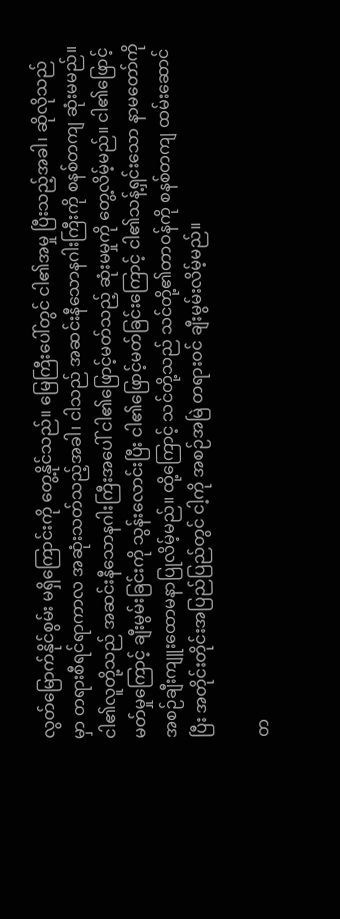လွတ်မြောက်နိုင်စွမ်း မရှိကြောင်းကို တွေ့နိုင်သည်။ မြေကြီးပေါ်တွင် ငါ၏အမှု ပြီးသည့်အခါ၊ ဆိုလိုသည်မှာ တရားစီရင်ရာကာလ အဆုံးသတ်သည့်အခါ၊ ငါသည် အဆင်းနီသောနဂါးကြီးကို စနစ်တကျ ဆုံးမမည်။ ငါ၏လူတို့သည် အဆင်းနီသောနဂါးကြီးအပေါ် ငါ၏ဖြောင့်မတ်သည့် ဆုံးမမှုကို တွေ့လိမ့်မည်။ ငါ၏ဖြောင့်မတ်မှုကြောင့် ချီးမွမ်းခြင်းကို သွန်းလောင်းပြီး ငါ၏ဖြောင့်မတ်ခြင်းကြောင့် ငါ၏သန့်ရှင်းသော နာမတော်ကို အစဉ်ချီးကျူးထောမနာပြုလိမ့်မည်။ ထို့ကြောင့် သင်တို့သည် သင်တို့၏တာဝန်ကို စနစ်တကျ ထမ်းဆောင်ပြီး အတိုင်းတိုင်းအပြည်ပြည်တွင် ငါ့ကို အစဉ်အမြဲ တရားဝင် ချီးမွမ်းလိမ့်မည်။

တ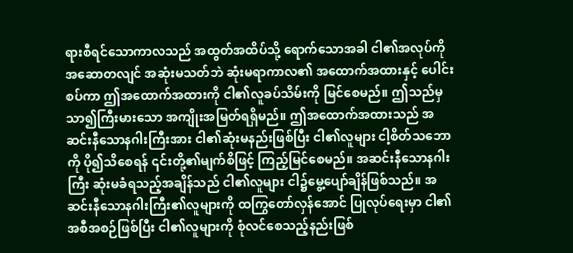ရားစီရင်သောကာလသည် အထွတ်အထိပ်သို့ ရောက်သောအခါ ငါ၏အလုပ်ကို အဆောတလျင် အဆုံးမသတ်ဘဲ ဆုံးမရာကာလ၏ အထောက်အထားနှင့် ပေါင်းစပ်ကာ ဤအထောက်အထားကို ငါ၏လူခပ်သိမ်းကို မြင်စေမည်။ ဤသည်မှ သာ၍ကြီးမားသော အကျိုးအမြတ်ရရှိမည်။ ဤအထောက်အထားသည် အဆင်းနီသောနဂါးကြီးအား ငါ၏ဆုံးမနည်းဖြစ်ပြီး ငါ၏လူများ ငါ့စိတ်သဘောကို ပို၍သိစေရန် ၎င်းတို့၏မျက်စိဖြင့် ကြည့်မြင်စေမည်။ အဆင်းနီသောနဂါးကြီး ဆုံးမခံရသည့်အချိန်သည် ငါ၏လူများ ငါ၌မွေ့ပျော်ချိန်ဖြစ်သည်။ အဆင်းနီသောနဂါးကြီး၏လူများကို ထကြွတော်လှန်အောင် ပြုလုပ်ရေးမှာ ငါ၏အစီအစဉ်ဖြစ်ပြီး ငါ၏လူများကို စုံလင်စေသည့်နည်းဖြစ်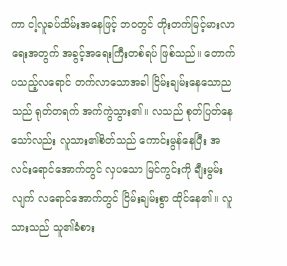ကာ ငါ့လူခပ်သိမ်းအနေဖြင့် ဘဝတွင် တိုးတက်မြင့်မားလာရေးအတွက် အခွင့်အရေးကြီးတစ်ရပ် ဖြစ်သည်။ တောက်ပသည့်လရောင် တက်လာသောအခါ ငြိမ်းချမ်းနေသောညသည် ရုတ်တရက် အက်ကွဲသွား၏။ လသည် စုတ်ပြတ်နေသော်လည်း လူသား၏စိတ်သည် ကောင်းမွန်နေပြီး အလင်းရောင်အောက်တွင် လှပသော မြင်ကွင်းကို ချီးမွမ်းလျက် လရောင်အောက်တွင် ငြိမ်းချမ်းစွာ ထိုင်နေ၏။ လူသားသည် သူ၏ခံစား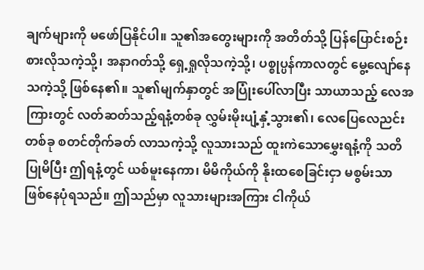ချက်များကို မဖော်ပြနိုင်ပါ။ သူ၏အတွေးများကို အတိတ်သို့ ပြန်ပြောင်းစဉ်းစားလိုသကဲ့သို့၊ အနာဂတ်သို့ ရှေ့ရှုလိုသကဲ့သို့၊ ပစ္စုပ္ပန်ကာလတွင် မွေ့လျော်နေသကဲ့သို့ ဖြစ်နေ၏။ သူ၏မျက်နှာတွင် အပြုံးပေါ်လာပြီး သာယာသည့် လေအကြားတွင် လတ်ဆတ်သည့်ရနံ့တစ်ခု လွှမ်းမိုးပျံ့နှံ့သွား၏၊ လေပြေလေညင်းတစ်ခု စတင်တိုက်ခတ် လာသကဲ့သို့ လူသားသည် ထူးကဲသောမွှေးရနံ့ကို သတိပြုမိပြီး ဤရနံ့တွင် ယစ်မူးနေကာ၊ မိမိကိုယ်ကို နိုးထစေခြင်းငှာ မစွမ်းသာ ဖြစ်နေပုံရသည်။ ဤသည်မှာ လူသားများအကြား ငါကိုယ်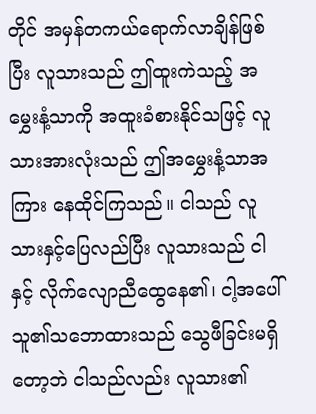တိုင် အမှန်တကယ်ရောက်လာချိန်ဖြစ်ပြီး လူသားသည် ဤထူးကဲသည့် အမွှေးနံ့သာကို အထူးခံစားနိုင်သဖြင့် လူသားအားလုံးသည် ဤအမွှေးနံ့သာအကြား နေထိုင်ကြသည်။ ငါသည် လူသားနှင့်ပြေလည်ပြီး လူသားသည် ငါနှင့် လိုက်လျောညီထွေနေ၏၊ ငါ့အပေါ် သူ၏သဘောထားသည် သွေဖီခြင်းမရှိတော့ဘဲ ငါသည်လည်း လူသား၏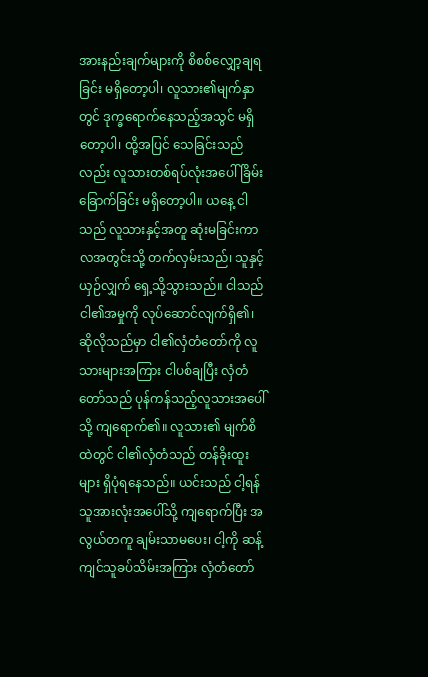အားနည်းချက်များကို စိစစ်လျှော့ချရခြင်း မရှိတော့ပါ၊ လူသား၏မျက်နှာတွင် ဒုက္ခရောက်နေသည့်အသွင် မရှိတော့ပါ၊ ထို့အပြင် သေခြင်းသည်လည်း လူသားတစ်ရပ်လုံးအပေါ် ခြိမ်းခြောက်ခြင်း မရှိတော့ပါ။ ယနေ့ ငါသည် လူသားနှင့်အတူ ဆုံးမခြင်းကာလအတွင်းသို့ တက်လှမ်းသည်၊ သူနှင့်ယှဉ်လျှက် ရှေ့သို့သွားသည်။ ငါသည် ငါ၏အမှုကို လုပ်ဆောင်လျက်ရှိ၏၊ ဆိုလိုသည်မှာ ငါ၏လှံတံတော်ကို လူသားများအကြား ငါပစ်ချပြီး လှံတံတော်သည် ပုန်ကန်သည့်လူသားအပေါ်သို့ ကျရောက်၏။ လူသား၏ မျက်စိထဲတွင် ငါ၏လှံတံသည် တန်ခိုးထူးများ ရှိပုံရနေသည်။ ယင်းသည် ငါ့ရန်သူအားလုံးအပေါ်သို့ ကျရောက်ပြီး အလွယ်တကူ ချမ်းသာမပေး၊ ငါ့ကို ဆန့်ကျင်သူခပ်သိမ်းအကြား လှံတံတော်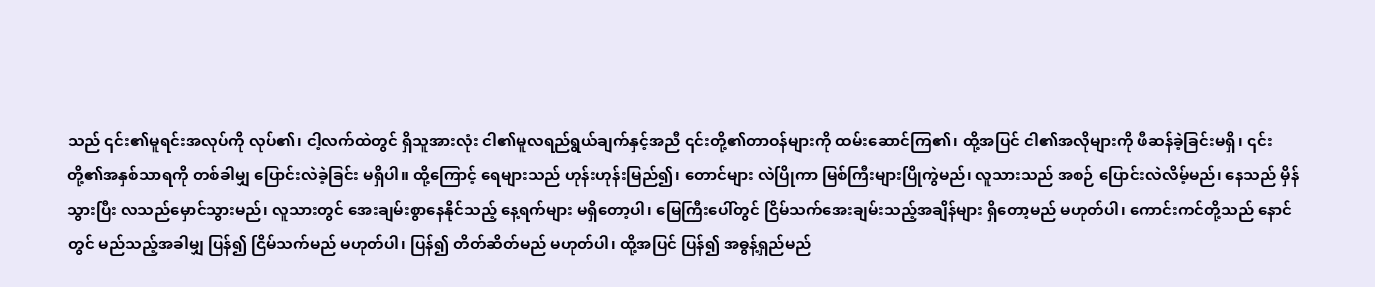သည် ၎င်း၏မူရင်းအလုပ်ကို လုပ်၏၊ ငါ့လက်ထဲတွင် ရှိသူအားလုံး ငါ၏မူလရည်ရွယ်ချက်နှင့်အညီ ၎င်းတို့၏တာဝန်များကို ထမ်းဆောင်ကြ၏၊ ထို့အပြင် ငါ၏အလိုများကို ဖီဆန်ခဲ့ခြင်းမရှိ၊ ၎င်းတို့၏အနှစ်သာရကို တစ်ခါမျှ ပြောင်းလဲခဲ့ခြင်း မရှိပါ။ ထို့ကြောင့် ရေများသည် ဟုန်းဟုန်းမြည်၍၊ တောင်များ လဲပြိုကာ မြစ်ကြီးများပြိုကွဲမည်၊ လူသားသည် အစဉ် ပြောင်းလဲလိမ့်မည်၊ နေသည် မှိန်သွားပြီး လသည်မှောင်သွားမည်၊ လူသားတွင် အေးချမ်းစွာနေနိုင်သည့် နေ့ရက်များ မရှိတော့ပါ၊ မြေကြီးပေါ်တွင် ငြိမ်သက်အေးချမ်းသည့်အချိန်များ ရှိတော့မည် မဟုတ်ပါ၊ ကောင်းကင်တို့သည် နောင်တွင် မည်သည့်အခါမျှ ပြန်၍ ငြိမ်သက်မည် မဟုတ်ပါ၊ ပြန်၍ တိတ်ဆိတ်မည် မဟုတ်ပါ၊ ထို့အပြင် ပြန်၍ အဓွန့်ရှည်မည်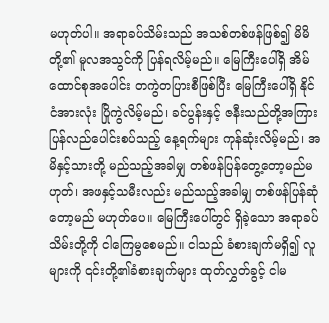မဟုတ်ပါ။ အရာခပ်သိမ်းသည် အသစ်တစ်ဖန်ဖြစ်၍ မိမိတို့၏ မူလအသွင်ကို ပြန်ရလိမ့်မည်။ မြေကြီးပေါ်ရှိ အိမ်ထောင်စုအပေါင်း တကွဲတပြားစီဖြစ်ပြီး မြေကြီးပေါ်ရှိ နိုင်ငံအားလုံး ပြိုကွဲလိမ့်မည်၊ ခင်ပွန်းနှင့် ဇနီးသည်တို့အကြား ပြန်လည်ပေါင်းစပ်သည့် နေ့ရက်များ ကုန်ဆုံးလိမ့်မည်၊ အမိနှင့်သားတို့ မည်သည့်အခါမျှ တစ်ဖန်ပြန်တွေ့တော့မည်မဟုတ်၊ အဖနှင့်သမီးလည်း မည်သည့်အခါမျှ တစ်ဖန်ပြန်ဆုံတော့မည် မဟုတ်ပေ။ မြေကြီးပေါ်တွင် ရှိခဲ့သော အရာခပ်သိမ်းတို့ကို ငါကြေမွစေမည်။ ငါသည် ခံစားချက်မရှိ၍ လူများကို ၎င်းတို့၏ခံစားချက်များ ထုတ်လွှတ်ခွင့် ငါမ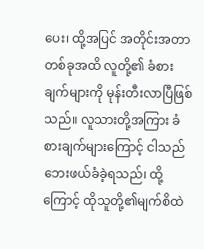ပေး၊ ထို့အပြင် အတိုင်းအတာ တစ်ခုအထိ လူတို့၏ ခံစားချက်များကို မုန်းတီးလာပြီဖြစ်သည်။ လူသားတို့အကြား ခံစားချက်များကြောင့် ငါသည် ဘေးဖယ်ခံခဲ့ရသည်၊ ထို့ကြောင့် ထိုသူတို့၏မျက်စိထဲ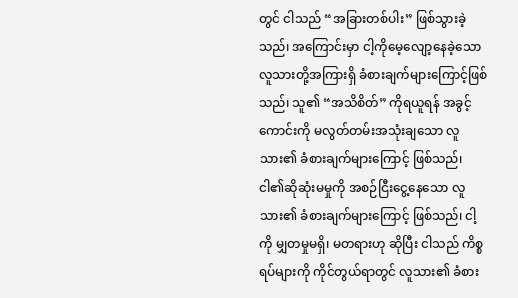တွင် ငါသည် “အခြားတစ်ပါး” ဖြစ်သွားခဲ့သည်၊ အကြောင်းမှာ ငါ့ကိုမေ့လျော့နေခဲ့သော လူသားတို့အကြားရှိ ခံစားချက်များကြောင့်ဖြစ်သည်၊ သူ၏ “အသိစိတ်” ကိုရယူရန် အခွင့်ကောင်းကို မလွတ်တမ်းအသုံးချသော လူသား၏ ခံစားချက်များကြောင့် ဖြစ်သည်၊ ငါ၏ဆိုဆုံးမမှုကို အစဉ်ငြီးငွေ့နေသော လူသား၏ ခံစားချက်များကြောင့် ဖြစ်သည်၊ ငါ့ကို မျှတမှုမရှိ၊ မတရားဟု ဆိုပြီး ငါသည် ကိစ္စရပ်များကို ကိုင်တွယ်ရာတွင် လူသား၏ ခံစား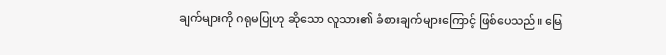ချက်များကို ဂရုမပြုဟု ဆိုသော လူသား၏ ခံစားချက်များကြောင့် ဖြစ်ပေသည်။ မြေ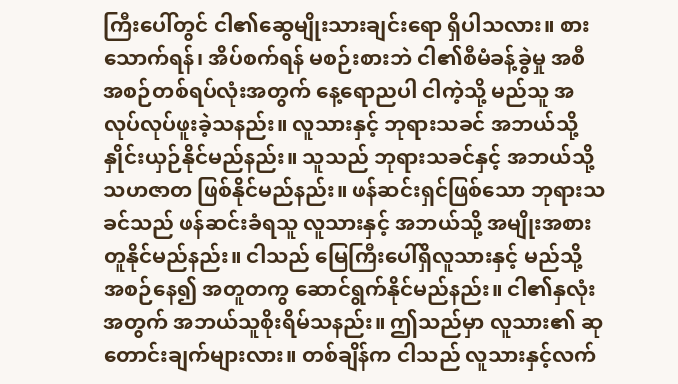ကြီးပေါ်တွင် ငါ၏ဆွေမျိုးသားချင်းရော ရှိပါသလား။ စားသောက်ရန်၊ အိပ်စက်ရန် မစဉ်းစားဘဲ ငါ၏စီမံခန့်ခွဲမှု အစီအစဉ်တစ်ရပ်လုံးအတွက် နေ့ရောညပါ ငါကဲ့သို့ မည်သူ အလုပ်လုပ်ဖူးခဲ့သနည်း။ လူသားနှင့် ဘုရားသခင် အဘယ်သို့ နှိုင်းယှဉ်နိုင်မည်နည်း။ သူသည် ဘုရားသခင်နှင့် အဘယ်သို့ သဟဇာတ ဖြစ်နိုင်မည်နည်း။ ဖန်ဆင်းရှင်ဖြစ်သော ဘုရားသခင်သည် ဖန်ဆင်းခံရသူ လူသားနှင့် အဘယ်သို့ အမျိုးအစား တူနိုင်မည်နည်း။ ငါသည် မြေကြီးပေါ်ရှိလူသားနှင့် မည်သို့ အစဉ်နေ၍ အတူတကွ ဆောင်ရွက်နိုင်မည်နည်း။ ငါ၏နှလုံးအတွက် အဘယ်သူစိုးရိမ်သနည်း။ ဤသည်မှာ လူသား၏ ဆုတောင်းချက်များလား။ တစ်ချိန်က ငါသည် လူသားနှင့်လက်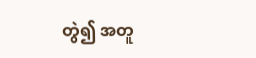တွဲ၍ အတူ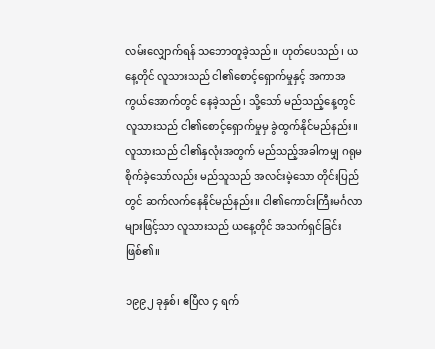လမ်းလျှောက်ရန် သဘောတူခဲ့သည်။ ဟုတ်ပေသည်၊ ယနေ့တိုင် လူသားသည် ငါ၏စောင့်ရှောက်မှုနှင့် အကာအကွယ်အောက်တွင် နေခဲ့သည်၊ သို့သော် မည်သည့်နေ့တွင် လူသားသည် ငါ၏စောင့်ရှောက်မှုမှ ခွဲထွက်နိုင်မည်နည်း။ လူသားသည် ငါ၏နှလုံးအတွက် မည်သည့်အခါကမျှ ဂရုမစိုက်ခဲ့သော်လည်း မည်သူသည် အလင်းမဲ့သော တိုင်းပြည်တွင် ဆက်လက်နေနိုင်မည်နည်း။ ငါ၏ကောင်းကြီးမင်္ဂလာများဖြင့်သာ လူသားသည် ယနေ့တိုင် အသက်ရှင်ခြင်းဖြစ်၏။

၁၉၉၂ ခုနှစ်၊ ဧပြီလ ၄ ရက်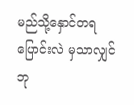မည်သို့နှောင်တရပြောင်းလဲ မှသာလျှင် ဘု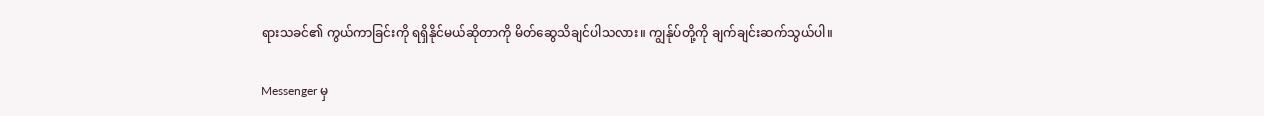ရားသခင်၏ ကွယ်ကာခြင်းကို ရရှိနိုင်မယ်ဆိုတာကို မိတ်ဆွေသိချင်ပါသလား။ ကျွန်ုပ်တို့ကို ချက်ချင်းဆက်သွယ်ပါ။

Messenger မှ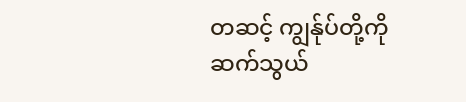တဆင့် ကျွန်ုပ်တို့ကို ဆက်သွယ်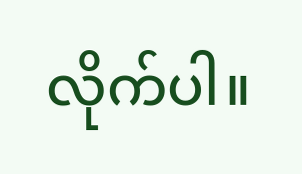လိုက်ပါ။